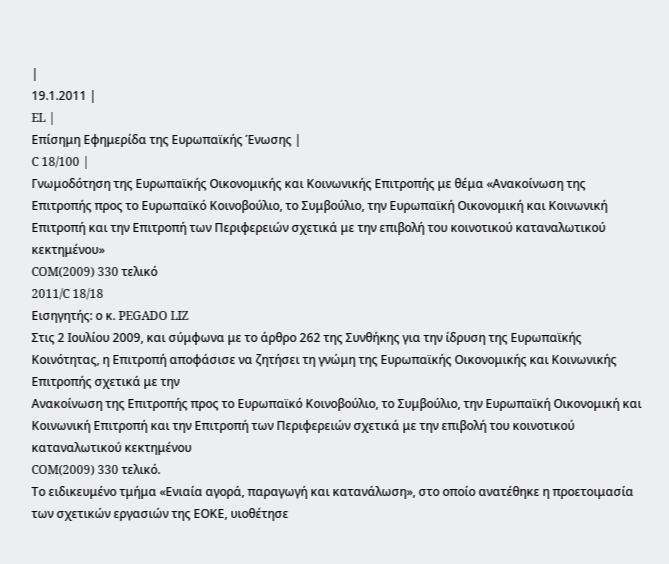|
19.1.2011 |
EL |
Επίσημη Εφημερίδα της Ευρωπαϊκής Ένωσης |
C 18/100 |
Γνωμοδότηση της Ευρωπαϊκής Οικονομικής και Κοινωνικής Επιτροπής με θέμα «Ανακοίνωση της Επιτροπής προς το Ευρωπαϊκό Κοινοβούλιο, το Συμβούλιο, την Ευρωπαϊκή Οικονομική και Κοινωνική Επιτροπή και την Επιτροπή των Περιφερειών σχετικά με την επιβολή του κοινοτικού καταναλωτικού κεκτημένου»
COM(2009) 330 τελικό
2011/C 18/18
Εισηγητής: ο κ. PEGADO LIZ
Στις 2 Ιουλίου 2009, και σύμφωνα με το άρθρο 262 της Συνθήκης για την ίδρυση της Ευρωπαϊκής Κοινότητας, η Επιτροπή αποφάσισε να ζητήσει τη γνώμη της Ευρωπαϊκής Οικονομικής και Κοινωνικής Επιτροπής σχετικά με την
Ανακοίνωση της Επιτροπής προς το Ευρωπαϊκό Κοινοβούλιο, το Συμβούλιο, την Ευρωπαϊκή Οικονομική και Κοινωνική Επιτροπή και την Επιτροπή των Περιφερειών σχετικά με την επιβολή του κοινοτικού καταναλωτικού κεκτημένου
COM(2009) 330 τελικό.
Το ειδικευμένο τμήμα «Ενιαία αγορά, παραγωγή και κατανάλωση», στο οποίο ανατέθηκε η προετοιμασία των σχετικών εργασιών της ΕΟΚΕ, υιοθέτησε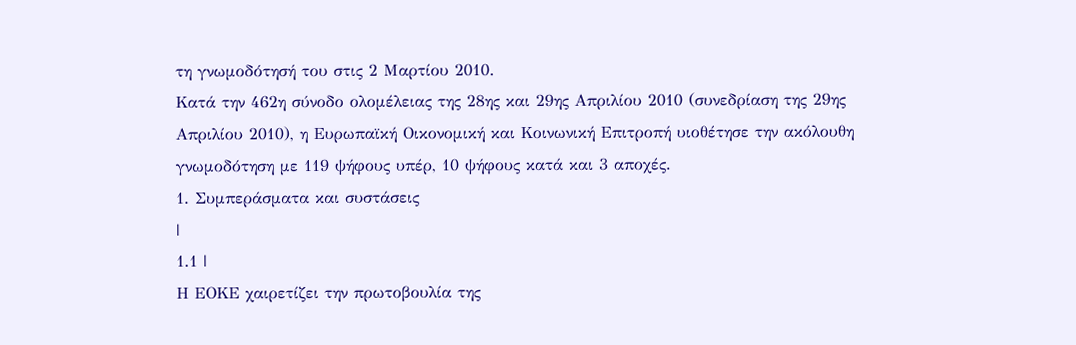τη γνωμοδότησή του στις 2 Μαρτίου 2010.
Κατά την 462η σύνοδο ολομέλειας της 28ης και 29ης Απριλίου 2010 (συνεδρίαση της 29ης Απριλίου 2010), η Ευρωπαϊκή Οικονομική και Κοινωνική Επιτροπή υιοθέτησε την ακόλουθη γνωμοδότηση με 119 ψήφους υπέρ, 10 ψήφους κατά και 3 αποχές.
1. Συμπεράσματα και συστάσεις
|
1.1 |
Η ΕΟΚΕ χαιρετίζει την πρωτοβουλία της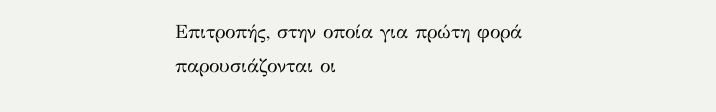Επιτροπής, στην οποία για πρώτη φορά παρουσιάζονται οι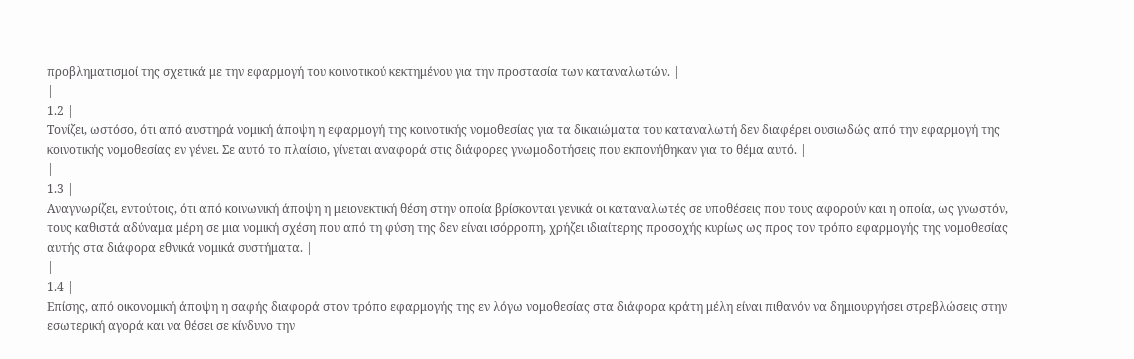προβληματισμοί της σχετικά με την εφαρμογή του κοινοτικού κεκτημένου για την προστασία των καταναλωτών. |
|
1.2 |
Τονίζει, ωστόσο, ότι από αυστηρά νομική άποψη η εφαρμογή της κοινοτικής νομοθεσίας για τα δικαιώματα του καταναλωτή δεν διαφέρει ουσιωδώς από την εφαρμογή της κοινοτικής νομοθεσίας εν γένει. Σε αυτό το πλαίσιο, γίνεται αναφορά στις διάφορες γνωμοδοτήσεις που εκπονήθηκαν για το θέμα αυτό. |
|
1.3 |
Αναγνωρίζει, εντούτοις, ότι από κοινωνική άποψη η μειονεκτική θέση στην οποία βρίσκονται γενικά οι καταναλωτές σε υποθέσεις που τους αφορούν και η οποία, ως γνωστόν, τους καθιστά αδύναμα μέρη σε μια νομική σχέση που από τη φύση της δεν είναι ισόρροπη, χρήζει ιδιαίτερης προσοχής κυρίως ως προς τον τρόπο εφαρμογής της νομοθεσίας αυτής στα διάφορα εθνικά νομικά συστήματα. |
|
1.4 |
Επίσης, από οικονομική άποψη η σαφής διαφορά στον τρόπο εφαρμογής της εν λόγω νομοθεσίας στα διάφορα κράτη μέλη είναι πιθανόν να δημιουργήσει στρεβλώσεις στην εσωτερική αγορά και να θέσει σε κίνδυνο την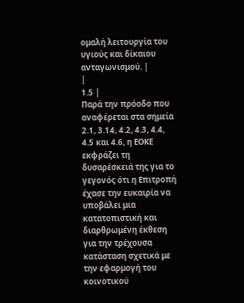ομαλή λειτουργία του υγιούς και δίκαιου ανταγωνισμού. |
|
1.5 |
Παρά την πρόοδο που αναφέρεται στα σημεία 2.1, 3.14, 4.2, 4.3, 4.4, 4.5 και 4.6, η ΕΟΚΕ εκφράζει τη δυσαρέσκειά της για το γεγονός ότι η Επιτροπή έχασε την ευκαιρία να υποβάλει μια κατατοπιστική και διαρθρωμένη έκθεση για την τρέχουσα κατάσταση σχετικά με την εφαρμογή του κοινοτικού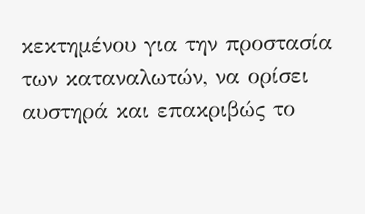κεκτημένου για την προστασία των καταναλωτών, να ορίσει αυστηρά και επακριβώς το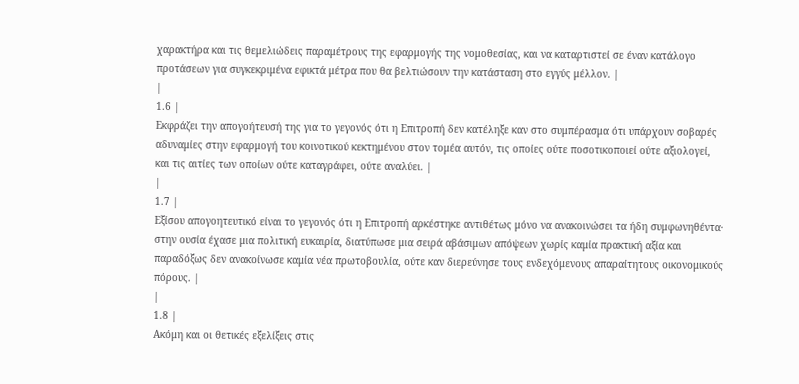χαρακτήρα και τις θεμελιώδεις παραμέτρους της εφαρμογής της νομοθεσίας, και να καταρτιστεί σε έναν κατάλογο προτάσεων για συγκεκριμένα εφικτά μέτρα που θα βελτιώσουν την κατάσταση στο εγγύς μέλλον. |
|
1.6 |
Εκφράζει την απογοήτευσή της για το γεγονός ότι η Επιτροπή δεν κατέληξε καν στο συμπέρασμα ότι υπάρχουν σοβαρές αδυναμίες στην εφαρμογή του κοινοτικού κεκτημένου στον τομέα αυτόν, τις οποίες ούτε ποσοτικοποιεί ούτε αξιολογεί, και τις αιτίες των οποίων ούτε καταγράφει, ούτε αναλύει. |
|
1.7 |
Εξίσου απογοητευτικό είναι το γεγονός ότι η Επιτροπή αρκέστηκε αντιθέτως μόνο να ανακοινώσει τα ήδη συμφωνηθέντα· στην ουσία έχασε μια πολιτική ευκαιρία, διατύπωσε μια σειρά αβάσιμων απόψεων χωρίς καμία πρακτική αξία και παραδόξως δεν ανακοίνωσε καμία νέα πρωτοβουλία, ούτε καν διερεύνησε τους ενδεχόμενους απαραίτητους οικονομικούς πόρους. |
|
1.8 |
Ακόμη και οι θετικές εξελίξεις στις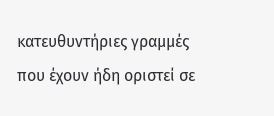κατευθυντήριες γραμμές που έχουν ήδη οριστεί σε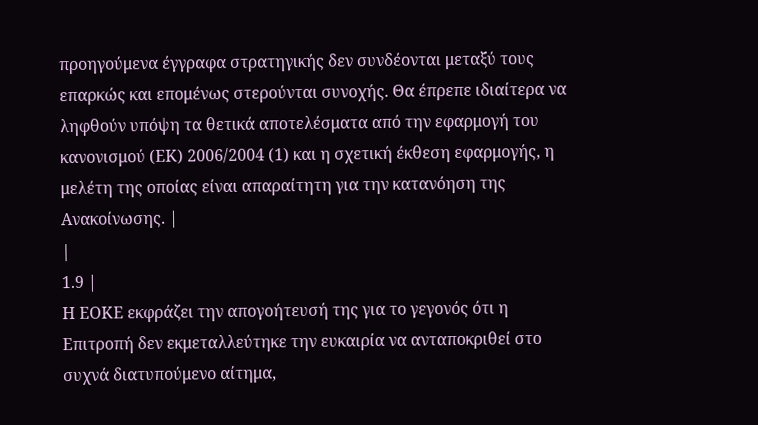προηγούμενα έγγραφα στρατηγικής δεν συνδέονται μεταξύ τους επαρκώς και επομένως στερούνται συνοχής. Θα έπρεπε ιδιαίτερα να ληφθούν υπόψη τα θετικά αποτελέσματα από την εφαρμογή του κανονισμού (ΕΚ) 2006/2004 (1) και η σχετική έκθεση εφαρμογής, η μελέτη της οποίας είναι απαραίτητη για την κατανόηση της Ανακοίνωσης. |
|
1.9 |
Η ΕΟΚΕ εκφράζει την απογοήτευσή της για το γεγονός ότι η Επιτροπή δεν εκμεταλλεύτηκε την ευκαιρία να ανταποκριθεί στο συχνά διατυπούμενο αίτημα,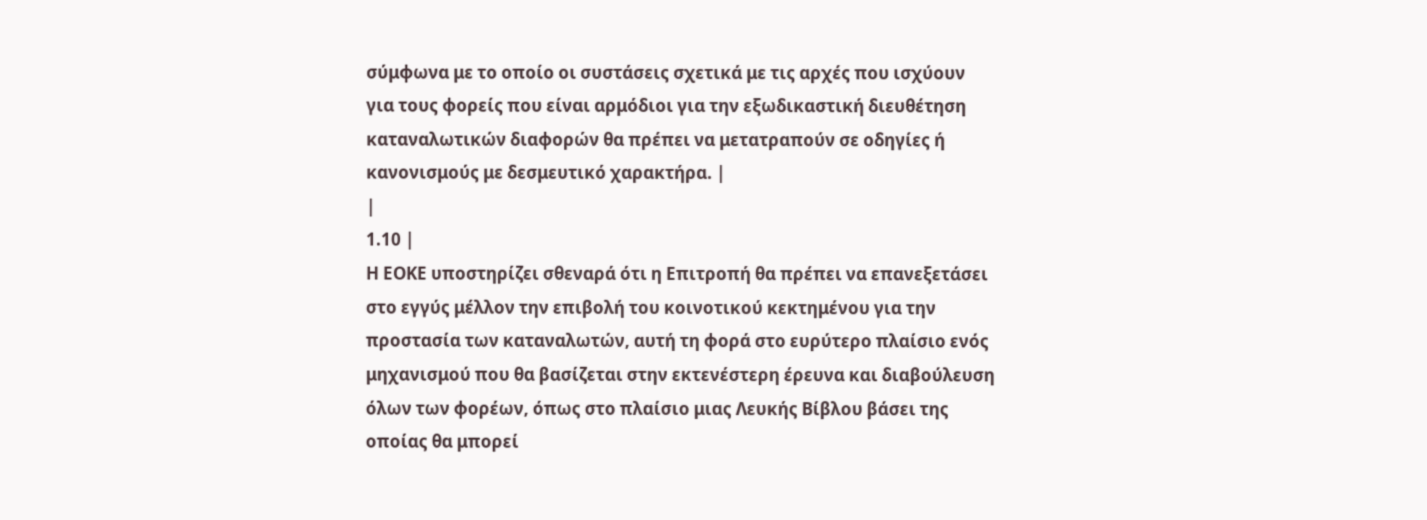σύμφωνα με το οποίο οι συστάσεις σχετικά με τις αρχές που ισχύουν για τους φορείς που είναι αρμόδιοι για την εξωδικαστική διευθέτηση καταναλωτικών διαφορών θα πρέπει να μετατραπούν σε οδηγίες ή κανονισμούς με δεσμευτικό χαρακτήρα. |
|
1.10 |
Η ΕΟΚΕ υποστηρίζει σθεναρά ότι η Επιτροπή θα πρέπει να επανεξετάσει στο εγγύς μέλλον την επιβολή του κοινοτικού κεκτημένου για την προστασία των καταναλωτών, αυτή τη φορά στο ευρύτερο πλαίσιο ενός μηχανισμού που θα βασίζεται στην εκτενέστερη έρευνα και διαβούλευση όλων των φορέων, όπως στο πλαίσιο μιας Λευκής Βίβλου βάσει της οποίας θα μπορεί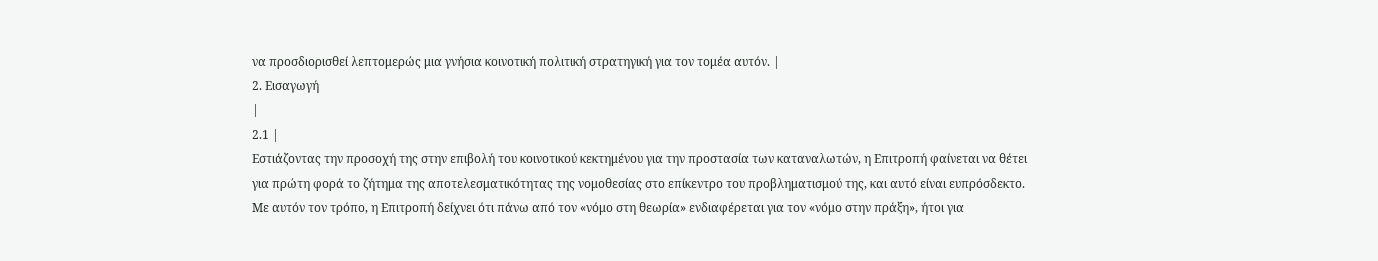να προσδιορισθεί λεπτομερώς μια γνήσια κοινοτική πολιτική στρατηγική για τον τομέα αυτόν. |
2. Εισαγωγή
|
2.1 |
Εστιάζοντας την προσοχή της στην επιβολή του κοινοτικού κεκτημένου για την προστασία των καταναλωτών, η Επιτροπή φαίνεται να θέτει για πρώτη φορά το ζήτημα της αποτελεσματικότητας της νομοθεσίας στο επίκεντρο του προβληματισμού της, και αυτό είναι ευπρόσδεκτο. Με αυτόν τον τρόπο, η Επιτροπή δείχνει ότι πάνω από τον «νόμο στη θεωρία» ενδιαφέρεται για τον «νόμο στην πράξη», ήτοι για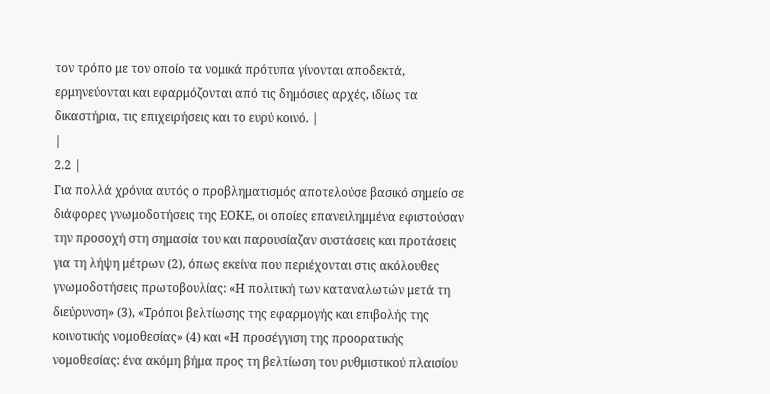τον τρόπο με τον οποίο τα νομικά πρότυπα γίνονται αποδεκτά, ερμηνεύονται και εφαρμόζονται από τις δημόσιες αρχές, ιδίως τα δικαστήρια, τις επιχειρήσεις και το ευρύ κοινό. |
|
2.2 |
Για πολλά χρόνια αυτός ο προβληματισμός αποτελούσε βασικό σημείο σε διάφορες γνωμοδοτήσεις της ΕΟΚΕ, οι οποίες επανειλημμένα εφιστούσαν την προσοχή στη σημασία του και παρουσίαζαν συστάσεις και προτάσεις για τη λήψη μέτρων (2), όπως εκείνα που περιέχονται στις ακόλουθες γνωμοδοτήσεις πρωτοβουλίας: «Η πολιτική των καταναλωτών μετά τη διεύρυνση» (3), «Τρόποι βελτίωσης της εφαρμογής και επιβολής της κοινοτικής νομοθεσίας» (4) και «Η προσέγγιση της προορατικής νομοθεσίας: ένα ακόμη βήμα προς τη βελτίωση του ρυθμιστικού πλαισίου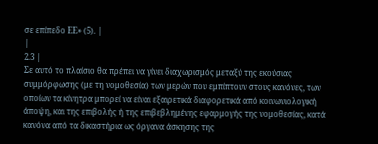σε επίπεδο ΕΕ» (5). |
|
2.3 |
Σε αυτό το πλαίσιο θα πρέπει να γίνει διαχωρισμός μεταξύ της εκούσιας συμμόρφωσης (με τη νομοθεσία) των μερών που εμπίπτουν στους κανόνες, των οποίων τα κίνητρα μπορεί να είναι εξαιρετικά διαφορετικά από κοινωνιολογική άποψη, και της επιβολής ή της επιβεβλημένης εφαρμογής της νομοθεσίας, κατά κανόνα από τα δικαστήρια ως όργανα άσκησης της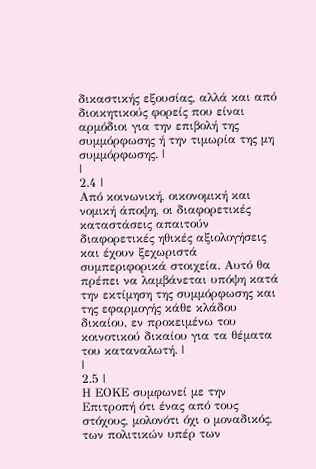δικαστικής εξουσίας, αλλά και από διοικητικούς φορείς που είναι αρμόδιοι για την επιβολή της συμμόρφωσης ή την τιμωρία της μη συμμόρφωσης. |
|
2.4 |
Από κοινωνική, οικονομική και νομική άποψη, οι διαφορετικές καταστάσεις απαιτούν διαφορετικές ηθικές αξιολογήσεις και έχουν ξεχωριστά συμπεριφορικά στοιχεία. Αυτό θα πρέπει να λαμβάνεται υπόψη κατά την εκτίμηση της συμμόρφωσης και της εφαρμογής κάθε κλάδου δικαίου, εν προκειμένω του κοινοτικού δικαίου για τα θέματα του καταναλωτή. |
|
2.5 |
Η ΕΟΚΕ συμφωνεί με την Επιτροπή ότι ένας από τους στόχους, μολονότι όχι ο μοναδικός, των πολιτικών υπέρ των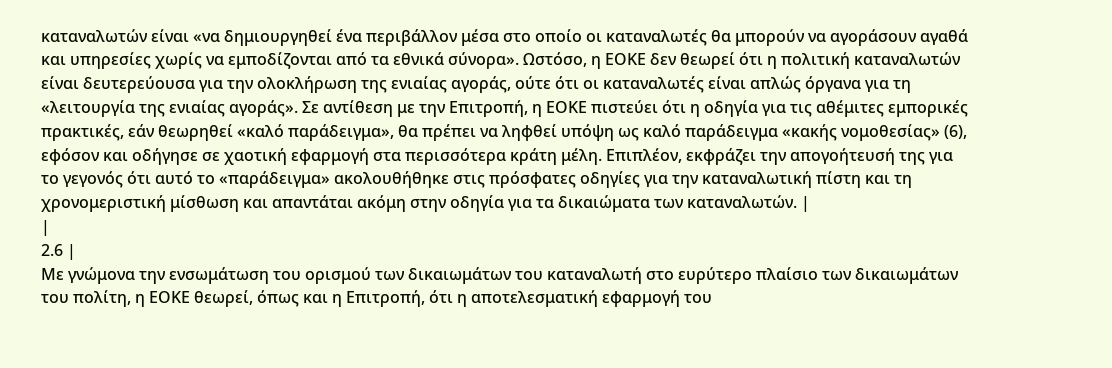καταναλωτών είναι «να δημιουργηθεί ένα περιβάλλον μέσα στο οποίο οι καταναλωτές θα μπορούν να αγοράσουν αγαθά και υπηρεσίες χωρίς να εμποδίζονται από τα εθνικά σύνορα». Ωστόσο, η ΕΟΚΕ δεν θεωρεί ότι η πολιτική καταναλωτών είναι δευτερεύουσα για την ολοκλήρωση της ενιαίας αγοράς, ούτε ότι οι καταναλωτές είναι απλώς όργανα για τη «λειτουργία της ενιαίας αγοράς». Σε αντίθεση με την Επιτροπή, η ΕΟΚΕ πιστεύει ότι η οδηγία για τις αθέμιτες εμπορικές πρακτικές, εάν θεωρηθεί «καλό παράδειγμα», θα πρέπει να ληφθεί υπόψη ως καλό παράδειγμα «κακής νομοθεσίας» (6), εφόσον και οδήγησε σε χαοτική εφαρμογή στα περισσότερα κράτη μέλη. Επιπλέον, εκφράζει την απογοήτευσή της για το γεγονός ότι αυτό το «παράδειγμα» ακολουθήθηκε στις πρόσφατες οδηγίες για την καταναλωτική πίστη και τη χρονομεριστική μίσθωση και απαντάται ακόμη στην οδηγία για τα δικαιώματα των καταναλωτών. |
|
2.6 |
Με γνώμονα την ενσωμάτωση του ορισμού των δικαιωμάτων του καταναλωτή στο ευρύτερο πλαίσιο των δικαιωμάτων του πολίτη, η ΕΟΚΕ θεωρεί, όπως και η Επιτροπή, ότι η αποτελεσματική εφαρμογή του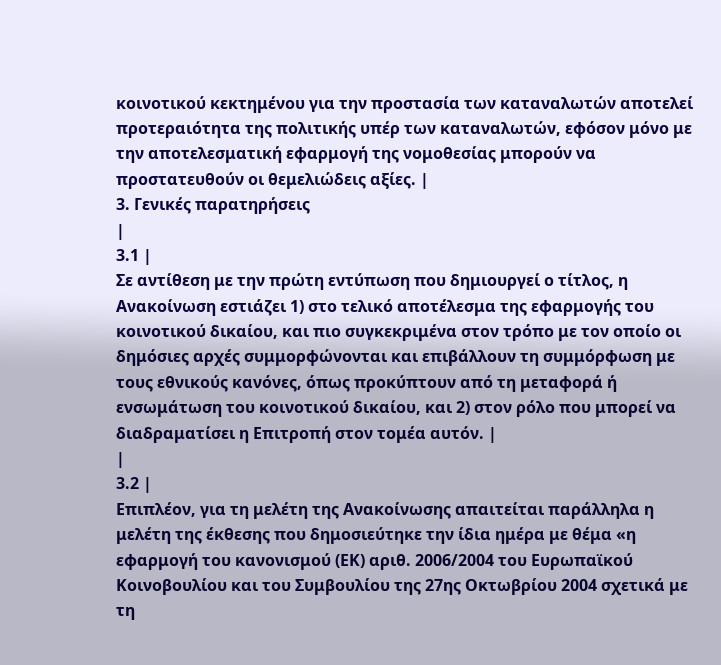κοινοτικού κεκτημένου για την προστασία των καταναλωτών αποτελεί προτεραιότητα της πολιτικής υπέρ των καταναλωτών, εφόσον μόνο με την αποτελεσματική εφαρμογή της νομοθεσίας μπορούν να προστατευθούν οι θεμελιώδεις αξίες. |
3. Γενικές παρατηρήσεις
|
3.1 |
Σε αντίθεση με την πρώτη εντύπωση που δημιουργεί ο τίτλος, η Ανακοίνωση εστιάζει 1) στο τελικό αποτέλεσμα της εφαρμογής του κοινοτικού δικαίου, και πιο συγκεκριμένα στον τρόπο με τον οποίο οι δημόσιες αρχές συμμορφώνονται και επιβάλλουν τη συμμόρφωση με τους εθνικούς κανόνες, όπως προκύπτουν από τη μεταφορά ή ενσωμάτωση του κοινοτικού δικαίου, και 2) στον ρόλο που μπορεί να διαδραματίσει η Επιτροπή στον τομέα αυτόν. |
|
3.2 |
Επιπλέον, για τη μελέτη της Ανακοίνωσης απαιτείται παράλληλα η μελέτη της έκθεσης που δημοσιεύτηκε την ίδια ημέρα με θέμα «η εφαρμογή του κανονισμού (ΕΚ) αριθ. 2006/2004 του Ευρωπαϊκού Κοινοβουλίου και του Συμβουλίου της 27ης Οκτωβρίου 2004 σχετικά με τη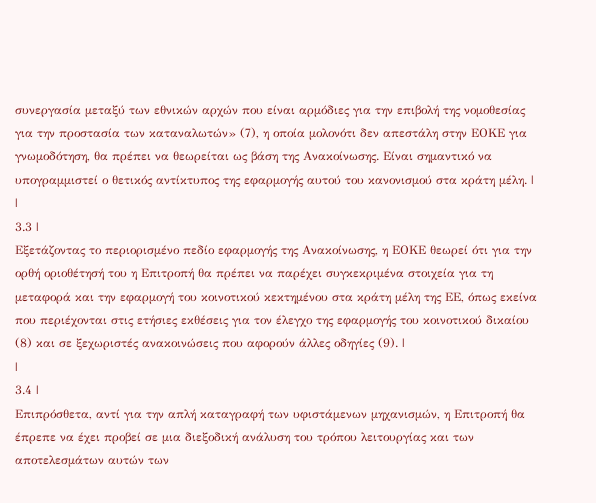συνεργασία μεταξύ των εθνικών αρχών που είναι αρμόδιες για την επιβολή της νομοθεσίας για την προστασία των καταναλωτών» (7), η οποία μολονότι δεν απεστάλη στην ΕΟΚΕ για γνωμοδότηση, θα πρέπει να θεωρείται ως βάση της Ανακοίνωσης. Είναι σημαντικό να υπογραμμιστεί ο θετικός αντίκτυπος της εφαρμογής αυτού του κανονισμού στα κράτη μέλη. |
|
3.3 |
Εξετάζοντας το περιορισμένο πεδίο εφαρμογής της Ανακοίνωσης, η ΕΟΚΕ θεωρεί ότι για την ορθή οριοθέτησή του η Επιτροπή θα πρέπει να παρέχει συγκεκριμένα στοιχεία για τη μεταφορά και την εφαρμογή του κοινοτικού κεκτημένου στα κράτη μέλη της ΕΕ, όπως εκείνα που περιέχονται στις ετήσιες εκθέσεις για τον έλεγχο της εφαρμογής του κοινοτικού δικαίου (8) και σε ξεχωριστές ανακοινώσεις που αφορούν άλλες οδηγίες (9). |
|
3.4 |
Επιπρόσθετα, αντί για την απλή καταγραφή των υφιστάμενων μηχανισμών, η Επιτροπή θα έπρεπε να έχει προβεί σε μια διεξοδική ανάλυση του τρόπου λειτουργίας και των αποτελεσμάτων αυτών των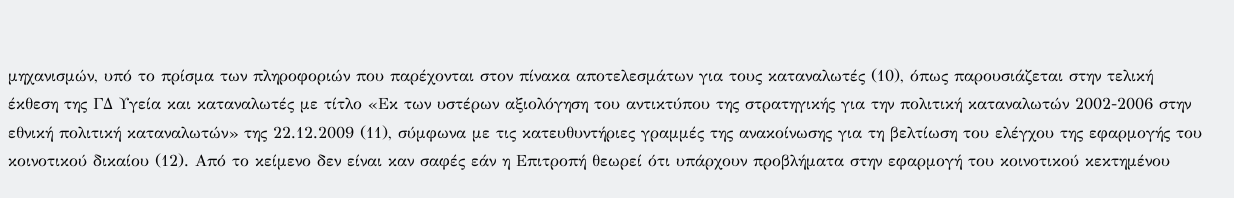μηχανισμών, υπό το πρίσμα των πληροφοριών που παρέχονται στον πίνακα αποτελεσμάτων για τους καταναλωτές (10), όπως παρουσιάζεται στην τελική έκθεση της ΓΔ Υγεία και καταναλωτές με τίτλο «Εκ των υστέρων αξιολόγηση του αντικτύπου της στρατηγικής για την πολιτική καταναλωτών 2002-2006 στην εθνική πολιτική καταναλωτών» της 22.12.2009 (11), σύμφωνα με τις κατευθυντήριες γραμμές της ανακοίνωσης για τη βελτίωση του ελέγχου της εφαρμογής του κοινοτικού δικαίου (12). Από το κείμενο δεν είναι καν σαφές εάν η Επιτροπή θεωρεί ότι υπάρχουν προβλήματα στην εφαρμογή του κοινοτικού κεκτημένου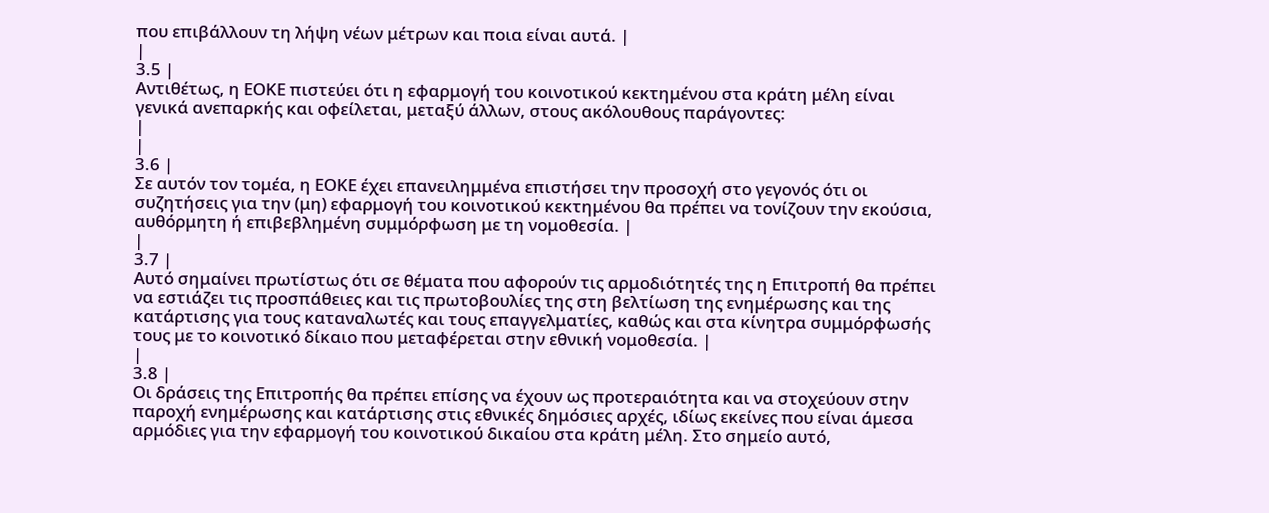που επιβάλλουν τη λήψη νέων μέτρων και ποια είναι αυτά. |
|
3.5 |
Αντιθέτως, η ΕΟΚΕ πιστεύει ότι η εφαρμογή του κοινοτικού κεκτημένου στα κράτη μέλη είναι γενικά ανεπαρκής και οφείλεται, μεταξύ άλλων, στους ακόλουθους παράγοντες:
|
|
3.6 |
Σε αυτόν τον τομέα, η ΕΟΚΕ έχει επανειλημμένα επιστήσει την προσοχή στο γεγονός ότι οι συζητήσεις για την (μη) εφαρμογή του κοινοτικού κεκτημένου θα πρέπει να τονίζουν την εκούσια, αυθόρμητη ή επιβεβλημένη συμμόρφωση με τη νομοθεσία. |
|
3.7 |
Αυτό σημαίνει πρωτίστως ότι σε θέματα που αφορούν τις αρμοδιότητές της η Επιτροπή θα πρέπει να εστιάζει τις προσπάθειες και τις πρωτοβουλίες της στη βελτίωση της ενημέρωσης και της κατάρτισης για τους καταναλωτές και τους επαγγελματίες, καθώς και στα κίνητρα συμμόρφωσής τους με το κοινοτικό δίκαιο που μεταφέρεται στην εθνική νομοθεσία. |
|
3.8 |
Οι δράσεις της Επιτροπής θα πρέπει επίσης να έχουν ως προτεραιότητα και να στοχεύουν στην παροχή ενημέρωσης και κατάρτισης στις εθνικές δημόσιες αρχές, ιδίως εκείνες που είναι άμεσα αρμόδιες για την εφαρμογή του κοινοτικού δικαίου στα κράτη μέλη. Στο σημείο αυτό,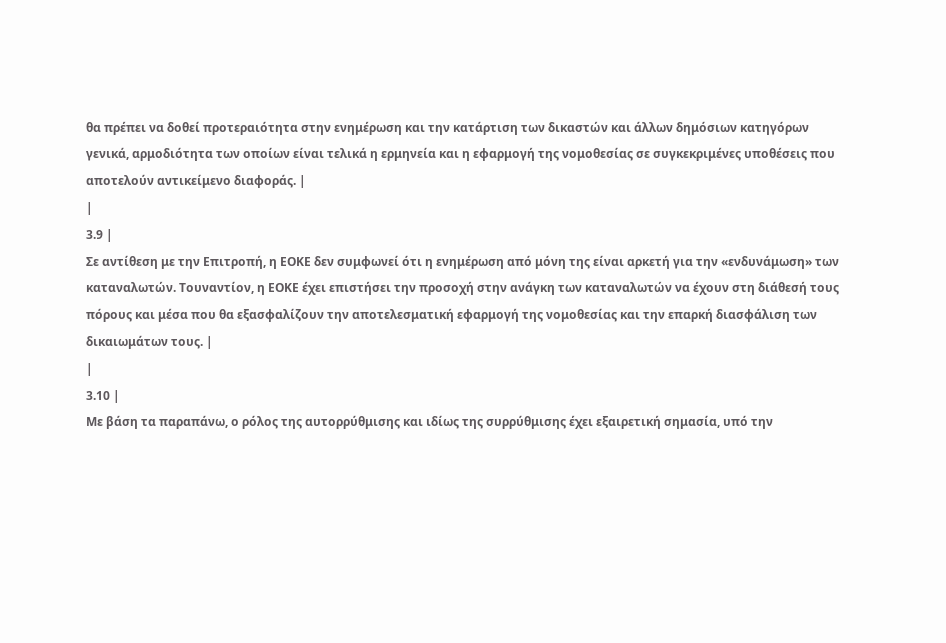θα πρέπει να δοθεί προτεραιότητα στην ενημέρωση και την κατάρτιση των δικαστών και άλλων δημόσιων κατηγόρων γενικά, αρμοδιότητα των οποίων είναι τελικά η ερμηνεία και η εφαρμογή της νομοθεσίας σε συγκεκριμένες υποθέσεις που αποτελούν αντικείμενο διαφοράς. |
|
3.9 |
Σε αντίθεση με την Επιτροπή, η ΕΟΚΕ δεν συμφωνεί ότι η ενημέρωση από μόνη της είναι αρκετή για την «ενδυνάμωση» των καταναλωτών. Τουναντίον, η ΕΟΚΕ έχει επιστήσει την προσοχή στην ανάγκη των καταναλωτών να έχουν στη διάθεσή τους πόρους και μέσα που θα εξασφαλίζουν την αποτελεσματική εφαρμογή της νομοθεσίας και την επαρκή διασφάλιση των δικαιωμάτων τους. |
|
3.10 |
Με βάση τα παραπάνω, ο ρόλος της αυτορρύθμισης και ιδίως της συρρύθμισης έχει εξαιρετική σημασία, υπό την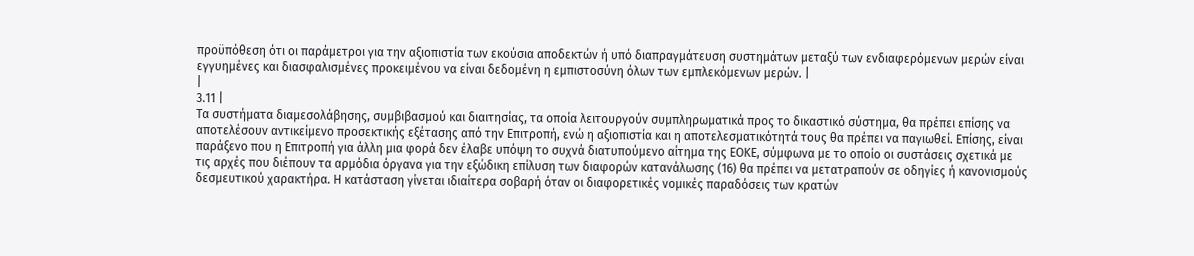προϋπόθεση ότι οι παράμετροι για την αξιοπιστία των εκούσια αποδεκτών ή υπό διαπραγμάτευση συστημάτων μεταξύ των ενδιαφερόμενων μερών είναι εγγυημένες και διασφαλισμένες προκειμένου να είναι δεδομένη η εμπιστοσύνη όλων των εμπλεκόμενων μερών. |
|
3.11 |
Τα συστήματα διαμεσολάβησης, συμβιβασμού και διαιτησίας, τα οποία λειτουργούν συμπληρωματικά προς το δικαστικό σύστημα, θα πρέπει επίσης να αποτελέσουν αντικείμενο προσεκτικής εξέτασης από την Επιτροπή, ενώ η αξιοπιστία και η αποτελεσματικότητά τους θα πρέπει να παγιωθεί. Επίσης, είναι παράξενο που η Επιτροπή για άλλη μια φορά δεν έλαβε υπόψη το συχνά διατυπούμενο αίτημα της ΕΟΚΕ, σύμφωνα με το οποίο οι συστάσεις σχετικά με τις αρχές που διέπουν τα αρμόδια όργανα για την εξώδικη επίλυση των διαφορών κατανάλωσης (16) θα πρέπει να μετατραπούν σε οδηγίες ή κανονισμούς δεσμευτικού χαρακτήρα. Η κατάσταση γίνεται ιδιαίτερα σοβαρή όταν οι διαφορετικές νομικές παραδόσεις των κρατών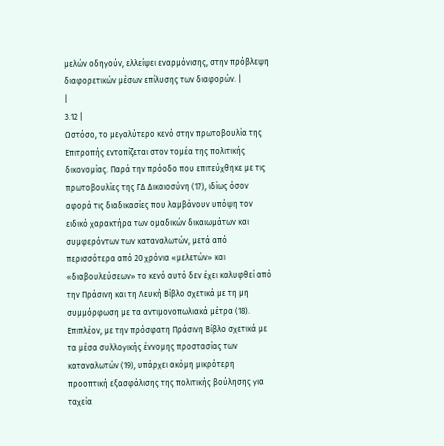μελών οδηγούν, ελλείψει εναρμόνισης, στην πρόβλεψη διαφορετικών μέσων επίλυσης των διαφορών. |
|
3.12 |
Ωστόσο, το μεγαλύτερο κενό στην πρωτοβουλία της Επιτροπής εντοπίζεται στον τομέα της πολιτικής δικονομίας. Παρά την πρόοδο που επιτεύχθηκε με τις πρωτοβουλίες της ΓΔ Δικαιοσύνη (17), ιδίως όσον αφορά τις διαδικασίες που λαμβάνουν υπόψη τον ειδικό χαρακτήρα των ομαδικών δικαιωμάτων και συμφερόντων των καταναλωτών, μετά από περισσότερα από 20 χρόνια «μελετών» και «διαβουλεύσεων» το κενό αυτό δεν έχει καλυφθεί από την Πράσινη και τη Λευκή Βίβλο σχετικά με τη μη συμμόρφωση με τα αντιμονοπωλιακά μέτρα (18). Επιπλέον, με την πρόσφατη Πράσινη Βίβλο σχετικά με τα μέσα συλλογικής έννομης προστασίας των καταναλωτών (19), υπάρχει ακόμη μικρότερη προοπτική εξασφάλισης της πολιτικής βούλησης για ταχεία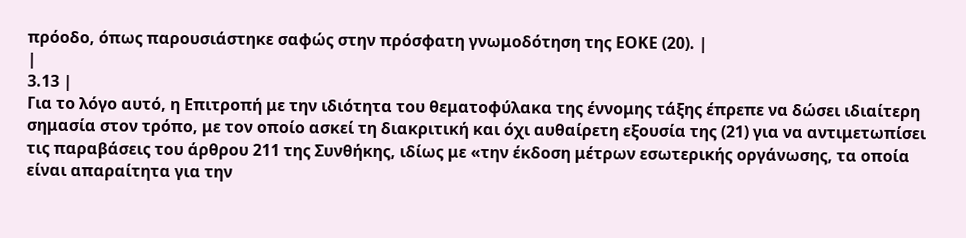πρόοδο, όπως παρουσιάστηκε σαφώς στην πρόσφατη γνωμοδότηση της ΕΟΚΕ (20). |
|
3.13 |
Για το λόγο αυτό, η Επιτροπή με την ιδιότητα του θεματοφύλακα της έννομης τάξης έπρεπε να δώσει ιδιαίτερη σημασία στον τρόπο, με τον οποίο ασκεί τη διακριτική και όχι αυθαίρετη εξουσία της (21) για να αντιμετωπίσει τις παραβάσεις του άρθρου 211 της Συνθήκης, ιδίως με «την έκδοση μέτρων εσωτερικής οργάνωσης, τα οποία είναι απαραίτητα για την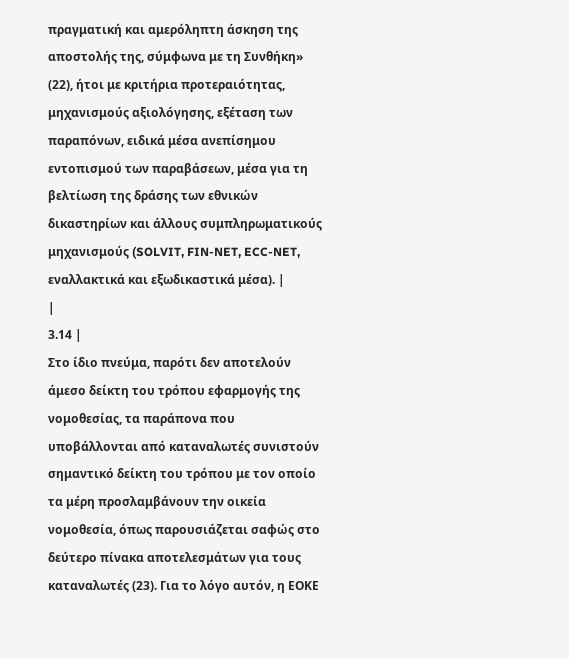πραγματική και αμερόληπτη άσκηση της αποστολής της, σύμφωνα με τη Συνθήκη» (22), ήτοι με κριτήρια προτεραιότητας, μηχανισμούς αξιολόγησης, εξέταση των παραπόνων, ειδικά μέσα ανεπίσημου εντοπισμού των παραβάσεων, μέσα για τη βελτίωση της δράσης των εθνικών δικαστηρίων και άλλους συμπληρωματικούς μηχανισμούς (SOLVIT, FIN-NET, ECC-NET, εναλλακτικά και εξωδικαστικά μέσα). |
|
3.14 |
Στο ίδιο πνεύμα, παρότι δεν αποτελούν άμεσο δείκτη του τρόπου εφαρμογής της νομοθεσίας, τα παράπονα που υποβάλλονται από καταναλωτές συνιστούν σημαντικό δείκτη του τρόπου με τον οποίο τα μέρη προσλαμβάνουν την οικεία νομοθεσία, όπως παρουσιάζεται σαφώς στο δεύτερο πίνακα αποτελεσμάτων για τους καταναλωτές (23). Για το λόγο αυτόν, η ΕΟΚΕ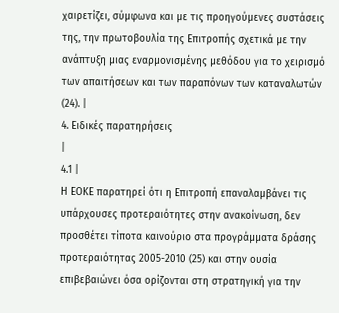χαιρετίζει, σύμφωνα και με τις προηγούμενες συστάσεις της, την πρωτοβουλία της Επιτροπής σχετικά με την ανάπτυξη μιας εναρμονισμένης μεθόδου για το χειρισμό των απαιτήσεων και των παραπόνων των καταναλωτών (24). |
4. Ειδικές παρατηρήσεις
|
4.1 |
Η ΕΟΚΕ παρατηρεί ότι η Επιτροπή επαναλαμβάνει τις υπάρχουσες προτεραιότητες στην ανακοίνωση, δεν προσθέτει τίποτα καινούριο στα προγράμματα δράσης προτεραιότητας 2005-2010 (25) και στην ουσία επιβεβαιώνει όσα ορίζονται στη στρατηγική για την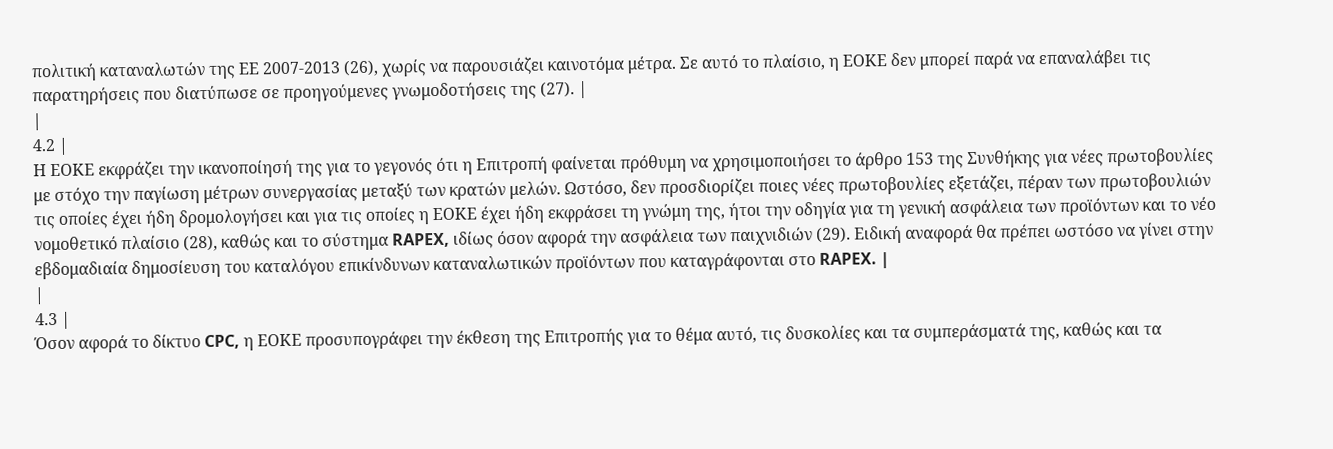πολιτική καταναλωτών της ΕΕ 2007-2013 (26), χωρίς να παρουσιάζει καινοτόμα μέτρα. Σε αυτό το πλαίσιο, η ΕΟΚΕ δεν μπορεί παρά να επαναλάβει τις παρατηρήσεις που διατύπωσε σε προηγούμενες γνωμοδοτήσεις της (27). |
|
4.2 |
Η ΕΟΚΕ εκφράζει την ικανοποίησή της για το γεγονός ότι η Επιτροπή φαίνεται πρόθυμη να χρησιμοποιήσει το άρθρο 153 της Συνθήκης για νέες πρωτοβουλίες με στόχο την παγίωση μέτρων συνεργασίας μεταξύ των κρατών μελών. Ωστόσο, δεν προσδιορίζει ποιες νέες πρωτοβουλίες εξετάζει, πέραν των πρωτοβουλιών τις οποίες έχει ήδη δρομολογήσει και για τις οποίες η ΕΟΚΕ έχει ήδη εκφράσει τη γνώμη της, ήτοι την οδηγία για τη γενική ασφάλεια των προϊόντων και το νέο νομοθετικό πλαίσιο (28), καθώς και το σύστημα RAPEX, ιδίως όσον αφορά την ασφάλεια των παιχνιδιών (29). Ειδική αναφορά θα πρέπει ωστόσο να γίνει στην εβδομαδιαία δημοσίευση του καταλόγου επικίνδυνων καταναλωτικών προϊόντων που καταγράφονται στο RAPEX. |
|
4.3 |
Όσον αφορά το δίκτυο CPC, η ΕΟΚΕ προσυπογράφει την έκθεση της Επιτροπής για το θέμα αυτό, τις δυσκολίες και τα συμπεράσματά της, καθώς και τα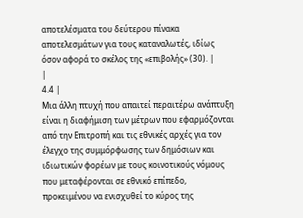αποτελέσματα του δεύτερου πίνακα αποτελεσμάτων για τους καταναλωτές, ιδίως όσον αφορά το σκέλος της «επιβολής» (30). |
|
4.4 |
Μια άλλη πτυχή που απαιτεί περαιτέρω ανάπτυξη είναι η διαφήμιση των μέτρων που εφαρμόζονται από την Επιτροπή και τις εθνικές αρχές για τον έλεγχο της συμμόρφωσης των δημόσιων και ιδιωτικών φορέων με τους κοινοτικούς νόμους που μεταφέρονται σε εθνικό επίπεδο, προκειμένου να ενισχυθεί το κύρος της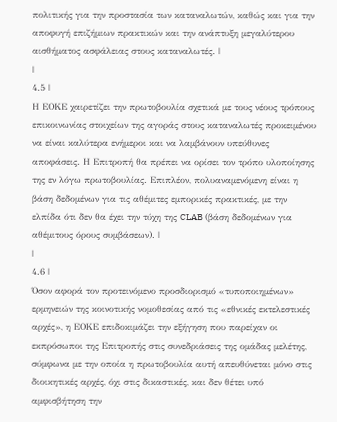πολιτικής για την προστασία των καταναλωτών, καθώς και για την αποφυγή επιζήμιων πρακτικών και την ανάπτυξη μεγαλύτερου αισθήματος ασφάλειας στους καταναλωτές. |
|
4.5 |
Η ΕΟΚΕ χαιρετίζει την πρωτοβουλία σχετικά με τους νέους τρόπους επικοινωνίας στοιχείων της αγοράς στους καταναλωτές προκειμένου να είναι καλύτερα ενήμεροι και να λαμβάνουν υπεύθυνες αποφάσεις. Η Επιτροπή θα πρέπει να ορίσει τον τρόπο υλοποίησης της εν λόγω πρωτοβουλίας. Επιπλέον, πολυαναμενόμενη είναι η βάση δεδομένων για τις αθέμιτες εμπορικές πρακτικές, με την ελπίδα ότι δεν θα έχει την τύχη της CLAB (βάση δεδομένων για αθέμιτους όρους συμβάσεων). |
|
4.6 |
Όσον αφορά τον προτεινόμενο προσδιορισμό «τυποποιημένων» ερμηνειών της κοινοτικής νομοθεσίας από τις «εθνικές εκτελεστικές αρχές», η ΕΟΚΕ επιδοκιμάζει την εξήγηση που παρείχαν οι εκπρόσωποι της Επιτροπής στις συνεδριάσεις της ομάδας μελέτης, σύμφωνα με την οποία η πρωτοβουλία αυτή απευθύνεται μόνο στις διοικητικές αρχές, όχι στις δικαστικές, και δεν θέτει υπό αμφισβήτηση την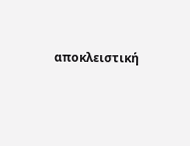αποκλειστική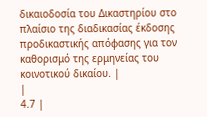δικαιοδοσία του Δικαστηρίου στο πλαίσιο της διαδικασίας έκδοσης προδικαστικής απόφασης για τον καθορισμό της ερμηνείας του κοινοτικού δικαίου. |
|
4.7 |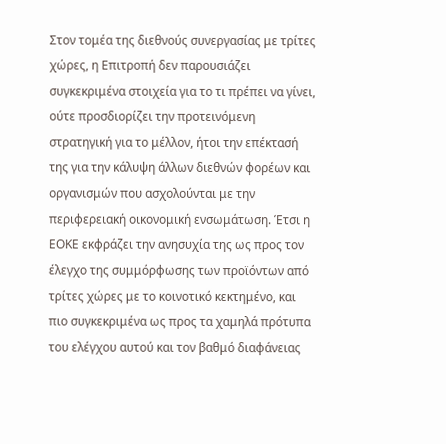Στον τομέα της διεθνούς συνεργασίας με τρίτες χώρες, η Επιτροπή δεν παρουσιάζει συγκεκριμένα στοιχεία για το τι πρέπει να γίνει, ούτε προσδιορίζει την προτεινόμενη στρατηγική για το μέλλον, ήτοι την επέκτασή της για την κάλυψη άλλων διεθνών φορέων και οργανισμών που ασχολούνται με την περιφερειακή οικονομική ενσωμάτωση. Έτσι η ΕΟΚΕ εκφράζει την ανησυχία της ως προς τον έλεγχο της συμμόρφωσης των προϊόντων από τρίτες χώρες με το κοινοτικό κεκτημένο, και πιο συγκεκριμένα ως προς τα χαμηλά πρότυπα του ελέγχου αυτού και τον βαθμό διαφάνειας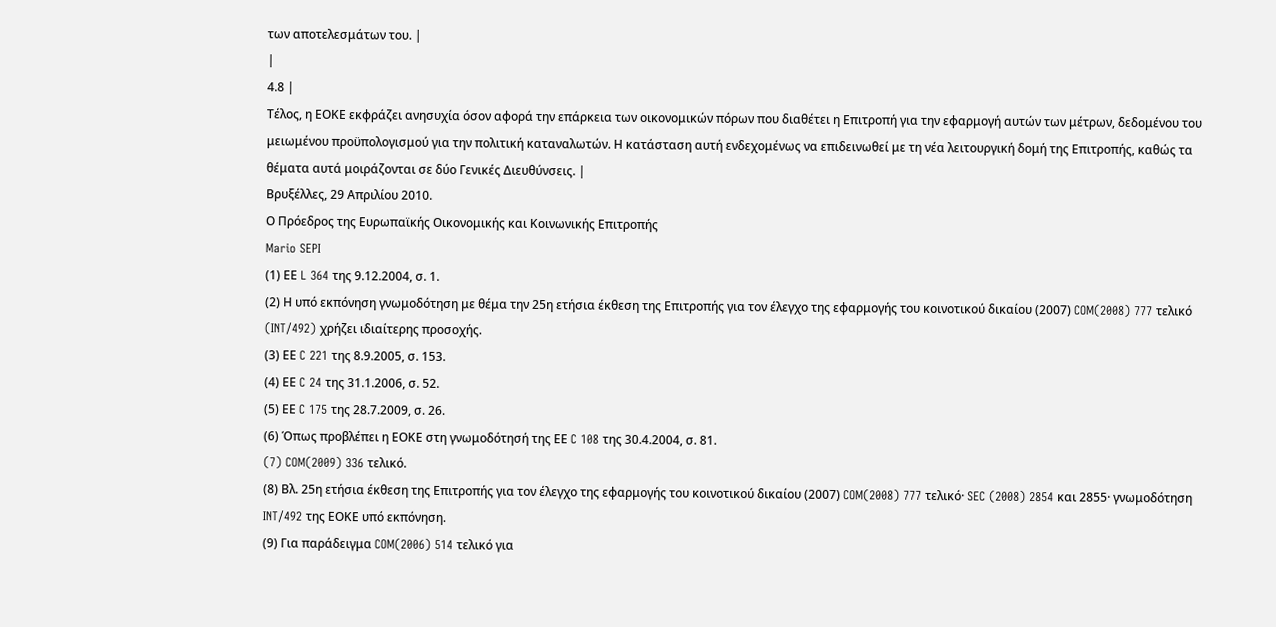των αποτελεσμάτων του. |
|
4.8 |
Τέλος, η ΕΟΚΕ εκφράζει ανησυχία όσον αφορά την επάρκεια των οικονομικών πόρων που διαθέτει η Επιτροπή για την εφαρμογή αυτών των μέτρων, δεδομένου του μειωμένου προϋπολογισμού για την πολιτική καταναλωτών. Η κατάσταση αυτή ενδεχομένως να επιδεινωθεί με τη νέα λειτουργική δομή της Επιτροπής, καθώς τα θέματα αυτά μοιράζονται σε δύο Γενικές Διευθύνσεις. |
Βρυξέλλες, 29 Απριλίου 2010.
Ο Πρόεδρος της Ευρωπαϊκής Οικονομικής και Κοινωνικής Επιτροπής
Mario SEPI
(1) ΕΕ L 364 της 9.12.2004, σ. 1.
(2) Η υπό εκπόνηση γνωμοδότηση με θέμα την 25η ετήσια έκθεση της Επιτροπής για τον έλεγχο της εφαρμογής του κοινοτικού δικαίου (2007) COM(2008) 777 τελικό (INT/492) χρήζει ιδιαίτερης προσοχής.
(3) ΕΕ C 221 της 8.9.2005, σ. 153.
(4) ΕΕ C 24 της 31.1.2006, σ. 52.
(5) ΕΕ C 175 της 28.7.2009, σ. 26.
(6) Όπως προβλέπει η ΕΟΚΕ στη γνωμοδότησή της ΕΕ C 108 της 30.4.2004, σ. 81.
(7) COM(2009) 336 τελικό.
(8) Βλ. 25η ετήσια έκθεση της Επιτροπής για τον έλεγχο της εφαρμογής του κοινοτικού δικαίου (2007) COM(2008) 777 τελικό· SEC (2008) 2854 και 2855· γνωμοδότηση INT/492 της ΕΟΚΕ υπό εκπόνηση.
(9) Για παράδειγμα COM(2006) 514 τελικό για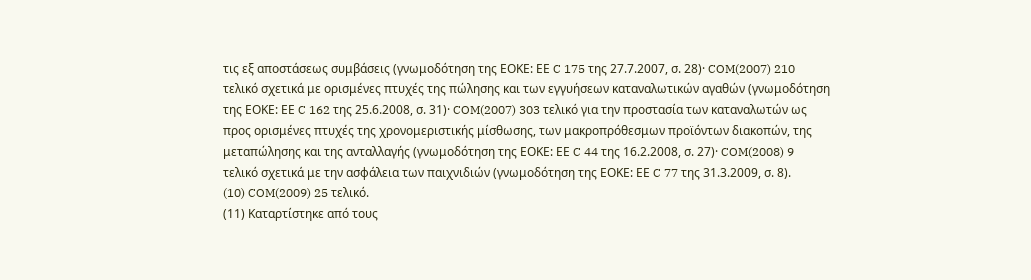τις εξ αποστάσεως συμβάσεις (γνωμοδότηση της ΕΟΚΕ: ΕΕ C 175 της 27.7.2007, σ. 28)· COM(2007) 210 τελικό σχετικά με ορισμένες πτυχές της πώλησης και των εγγυήσεων καταναλωτικών αγαθών (γνωμοδότηση της ΕΟΚΕ: ΕΕ C 162 της 25.6.2008, σ. 31)· COM(2007) 303 τελικό για την προστασία των καταναλωτών ως προς ορισμένες πτυχές της χρονομεριστικής μίσθωσης, των μακροπρόθεσμων προϊόντων διακοπών, της μεταπώλησης και της ανταλλαγής (γνωμοδότηση της ΕΟΚΕ: ΕΕ C 44 της 16.2.2008, σ. 27)· COM(2008) 9 τελικό σχετικά με την ασφάλεια των παιχνιδιών (γνωμοδότηση της ΕΟΚΕ: ΕΕ C 77 της 31.3.2009, σ. 8).
(10) COM(2009) 25 τελικό.
(11) Καταρτίστηκε από τους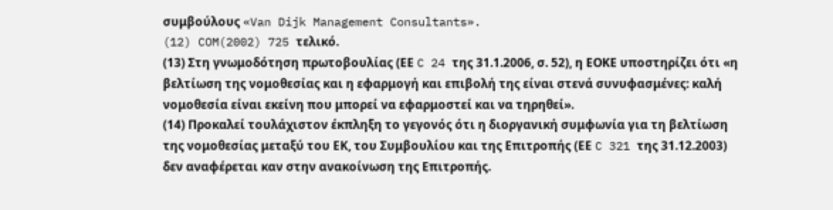συμβούλους «Van Dijk Management Consultants».
(12) COM(2002) 725 τελικό.
(13) Στη γνωμοδότηση πρωτοβουλίας (ΕΕ C 24 της 31.1.2006, σ. 52), η ΕΟΚΕ υποστηρίζει ότι «η βελτίωση της νομοθεσίας και η εφαρμογή και επιβολή της είναι στενά συνυφασμένες: καλή νομοθεσία είναι εκείνη που μπορεί να εφαρμοστεί και να τηρηθεί».
(14) Προκαλεί τουλάχιστον έκπληξη το γεγονός ότι η διοργανική συμφωνία για τη βελτίωση της νομοθεσίας μεταξύ του ΕΚ, του Συμβουλίου και της Επιτροπής (ΕΕ C 321 της 31.12.2003) δεν αναφέρεται καν στην ανακοίνωση της Επιτροπής.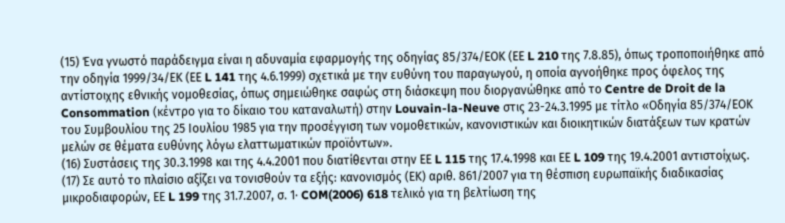(15) Ένα γνωστό παράδειγμα είναι η αδυναμία εφαρμογής της οδηγίας 85/374/ΕΟΚ (ΕΕ L 210 της 7.8.85), όπως τροποποιήθηκε από την οδηγία 1999/34/ΕΚ (ΕΕ L 141 της 4.6.1999) σχετικά με την ευθύνη του παραγωγού, η οποία αγνοήθηκε προς όφελος της αντίστοιχης εθνικής νομοθεσίας, όπως σημειώθηκε σαφώς στη διάσκεψη που διοργανώθηκε από το Centre de Droit de la Consommation (κέντρο για το δίκαιο του καταναλωτή) στην Louvain-la-Neuve στις 23-24.3.1995 με τίτλο «Οδηγία 85/374/ΕΟΚ του Συμβουλίου της 25 Ιουλίου 1985 για την προσέγγιση των νομοθετικών, κανονιστικών και διοικητικών διατάξεων των κρατών μελών σε θέματα ευθύνης λόγω ελαττωματικών προϊόντων».
(16) Συστάσεις της 30.3.1998 και της 4.4.2001 που διατίθενται στην ΕΕ L 115 της 17.4.1998 και ΕΕ L 109 της 19.4.2001 αντιστοίχως.
(17) Σε αυτό το πλαίσιο αξίζει να τονισθούν τα εξής: κανονισμός (ΕΚ) αριθ. 861/2007 για τη θέσπιση ευρωπαϊκής διαδικασίας μικροδιαφορών, ΕΕ L 199 της 31.7.2007, σ. 1· COM(2006) 618 τελικό για τη βελτίωση της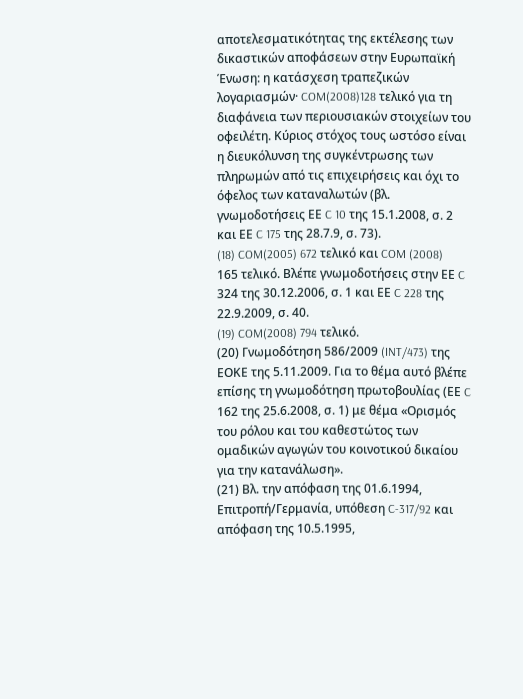αποτελεσματικότητας της εκτέλεσης των δικαστικών αποφάσεων στην Ευρωπαϊκή Ένωση: η κατάσχεση τραπεζικών λογαριασμών· COM(2008)128 τελικό για τη διαφάνεια των περιουσιακών στοιχείων του οφειλέτη. Κύριος στόχος τους ωστόσο είναι η διευκόλυνση της συγκέντρωσης των πληρωμών από τις επιχειρήσεις και όχι το όφελος των καταναλωτών (βλ. γνωμοδοτήσεις ΕΕ C 10 της 15.1.2008, σ. 2 και ΕΕ C 175 της 28.7.9, σ. 73).
(18) COM(2005) 672 τελικό και COM (2008) 165 τελικό. Βλέπε γνωμοδοτήσεις στην ΕΕ C 324 της 30.12.2006, σ. 1 και ΕΕ C 228 της 22.9.2009, σ. 40.
(19) COM(2008) 794 τελικό.
(20) Γνωμοδότηση 586/2009 (INT/473) της ΕΟΚΕ της 5.11.2009. Για το θέμα αυτό βλέπε επίσης τη γνωμοδότηση πρωτοβουλίας (ΕΕ C 162 της 25.6.2008, σ. 1) με θέμα «Ορισμός του ρόλου και του καθεστώτος των ομαδικών αγωγών του κοινοτικού δικαίου για την κατανάλωση».
(21) Βλ. την απόφαση της 01.6.1994, Επιτροπή/Γερμανία, υπόθεση C-317/92 και απόφαση της 10.5.1995,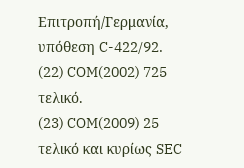Επιτροπή/Γερμανία, υπόθεση C-422/92.
(22) COM(2002) 725 τελικό.
(23) COM(2009) 25 τελικό και κυρίως SEC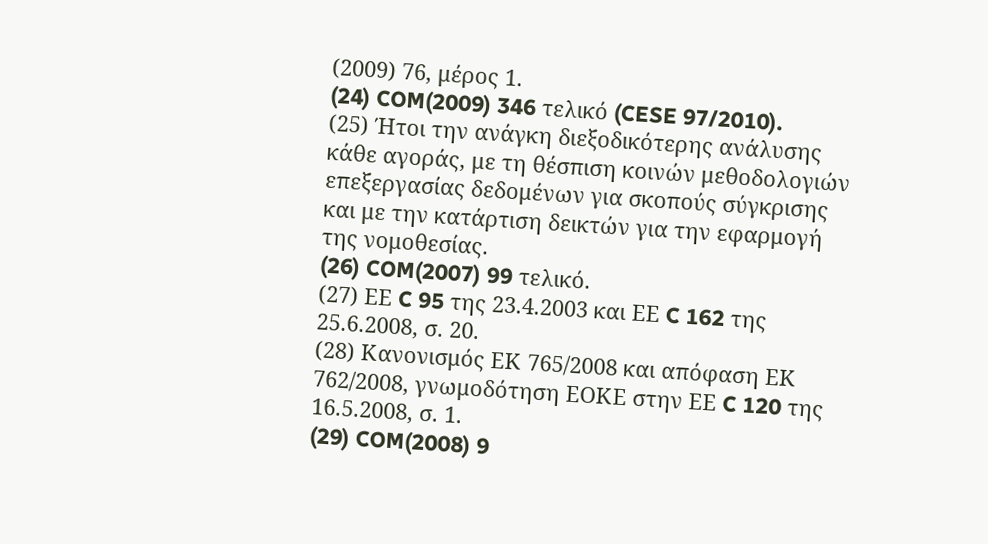(2009) 76, μέρος 1.
(24) COM(2009) 346 τελικό (CESE 97/2010).
(25) Ήτοι την ανάγκη διεξοδικότερης ανάλυσης κάθε αγοράς, με τη θέσπιση κοινών μεθοδολογιών επεξεργασίας δεδομένων για σκοπούς σύγκρισης και με την κατάρτιση δεικτών για την εφαρμογή της νομοθεσίας.
(26) COM(2007) 99 τελικό.
(27) ΕΕ C 95 της 23.4.2003 και ΕΕ C 162 της 25.6.2008, σ. 20.
(28) Κανονισμός ΕΚ 765/2008 και απόφαση ΕΚ 762/2008, γνωμοδότηση ΕΟΚΕ στην ΕΕ C 120 της 16.5.2008, σ. 1.
(29) COM(2008) 9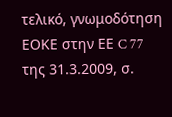τελικό, γνωμοδότηση ΕΟΚΕ στην ΕΕ C 77 της 31.3.2009, σ.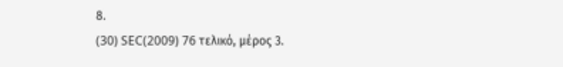8.
(30) SEC(2009) 76 τελικό, μέρος 3.